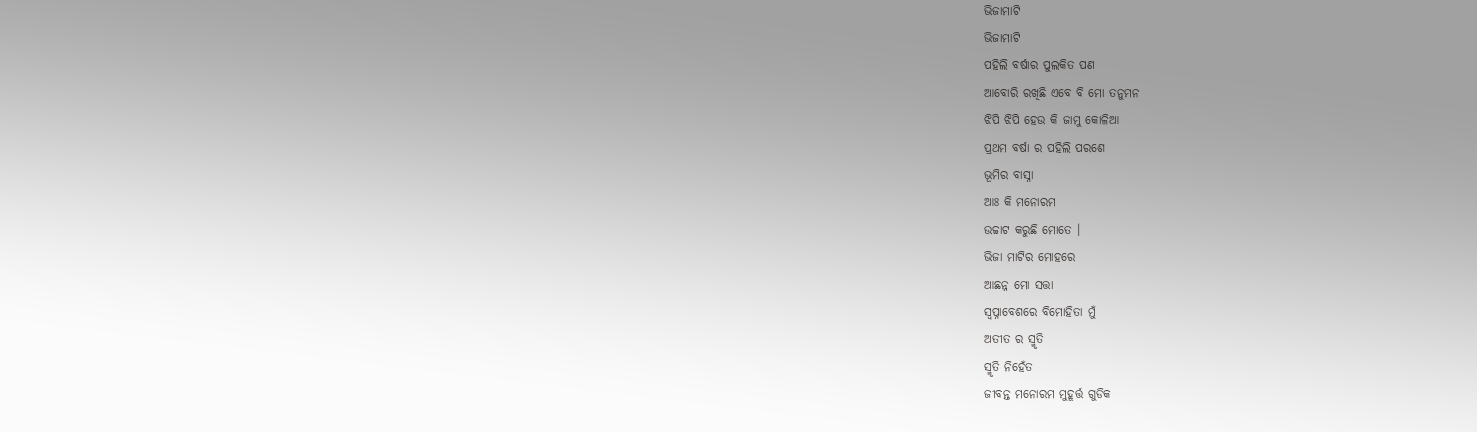ଭିଜାମାଟି
ଭିଜାମାଟି
ପହିଲି ବର୍ଷାର ପୁଲକିତ ପଣ
ଆବୋରି ରଖିଛି ଏବେ ବି ମୋ ତନୁମନ
ଝିପି ଝିପି ହେଉ କି ଜାମୁ କୋଳିଆ
ପ୍ରଥମ ବର୍ଷା ର ପହିଲି ପରଶେ
ଭୂମିର ବାସ୍ନା
ଆଃ କି ମନୋରମ
ଉଚ୍ଚାଟ କରୁଛି ମୋତେ ।
ଭିଜା ମାଟିର ମୋହରେ
ଆଛନ୍ନ ମୋ ସତ୍ତା
ସ୍ବପ୍ନାବେଶରେ ବିମୋହିତା ମୁଁ
ଅତୀତ ର ସ୍ମୃତି
ସ୍ମୃତି ନିହେଁତ
ଜୀବନ୍ତ ମନୋରମ ମୁହୂର୍ତ୍ତ ଗୁଡିକ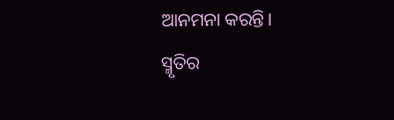ଆନମନା କରନ୍ତି।
ସ୍ମୃତିର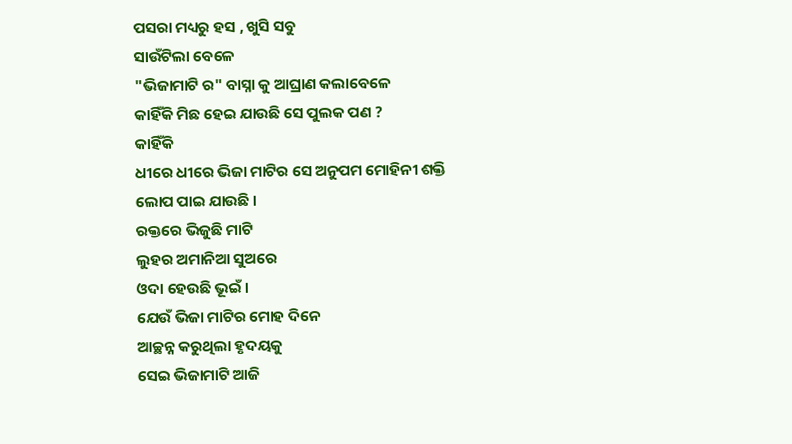ପସରା ମଧ୍ୟରୁ ହସ , ଖୁସି ସବୁ
ସାଉଁଟିଲା ବେଳେ
"ଭିଜାମାଟି ର" ବାସ୍ନା କୁ ଆଘ୍ରାଣ କଲାବେଳେ
କାହିଁକି ମିଛ ହେଇ ଯାଉଛି ସେ ପୁଲକ ପଣ ?
କାହିଁକି
ଧୀରେ ଧୀରେ ଭିଜା ମାଟିର ସେ ଅନୁପମ ମୋହିନୀ ଶକ୍ତି
ଲୋପ ପାଇ ଯାଉଛି ।
ରକ୍ତରେ ଭିଜୁଛି ମାଟି
ଲୁହର ଅମାନିଆ ସୁଅରେ
ଓଦା ହେଉଛି ଭୂଇଁ ।
ଯେଉଁ ଭିଜା ମାଟିର ମୋହ ଦିନେ
ଆଚ୍ଛନ୍ନ କରୁଥିଲା ହୃଦୟକୁ
ସେଇ ଭିଜାମାଟି ଆଜି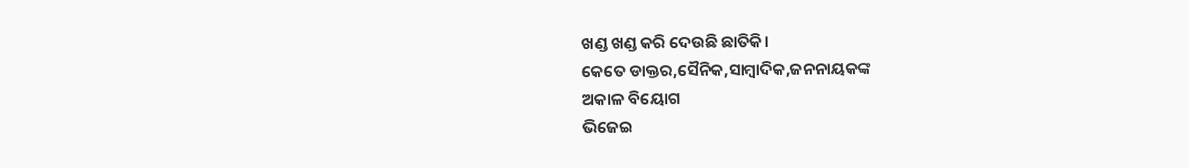ଖଣ୍ଡ ଖଣ୍ଡ କରି ଦେଉଛି ଛାତିକି।
କେତେ ଡାକ୍ତର,ସୈନିକ,ସାମ୍ବାଦିକ,ଜନନାୟକଙ୍କ
ଅକାଳ ବିୟୋଗ
ଭିଜେଇ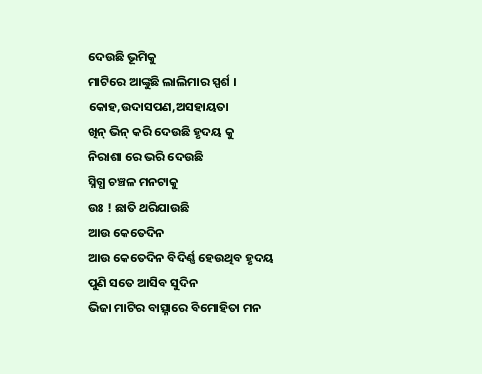ଦେଉଛି ଭୂମିକୁ
ମାଟିରେ ଆଙ୍କୁଛି ଲାଲିମାର ସ୍ପର୍ଶ ।
କୋହ,ଉଦାସପଣ,ଅସହାୟତା
ଖିନ୍ ଭିନ୍ କରି ଦେଉଛି ହୃଦୟ କୁ
ନିରାଶା ରେ ଭରି ଦେଉଛି
ସ୍ନିଗ୍ଧ ଚଞ୍ଚଳ ମନଟାକୁ
ଉଃ ! ଛାତି ଥରିଯାଉଛି
ଆଉ କେତେଦିନ
ଆଉ କେତେଦିନ ବିଦିର୍ଣ୍ଣ ହେଉଥିବ ହୃଦୟ
ପୁଣି ସତେ ଆସିବ ସୁଦିନ
ଭିଜା ମାଟିର ବାତ୍ସ୍ନାରେ ବିମୋହିତା ମନ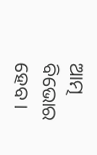ଆତ୍ମ ବିଭୋର ହେବ ।